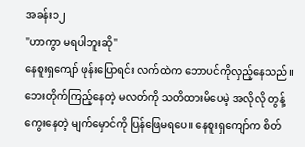အခန်း၁၂
"ဟာကွာ မရပါဘူးဆို"
နေစူးရှကျော် ဖုန်းပြောရင်း လက်ထဲက ဘောပင်ကိုလှည့်နေသည်။ ဘေးတိုက်ကြည့်နေတဲ့ မလတ်ကို သတိထားမိပေမဲ့ အလိုလို တွန့်ကွေးနေတဲ့ မျက်မှောင်ကို ပြန်ဖြေမရပေ။ နေစူးရှကျော်က စိတ်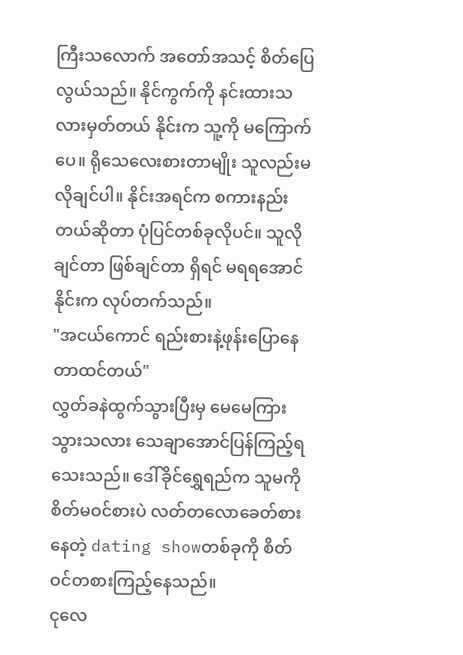ကြီးသလောက် အတော်အသင့် စိတ်ပြေလွယ်သည်။ နိုင်ကွက်ကို နင်းထားသလားမှတ်တယ် နိုင်းက သူ့ကို မကြောက်ပေ။ ရိုသေလေးစားတာမျိုး သူလည်းမလိုချင်ပါ။ နိုင်းအရင်က စကားနည်းတယ်ဆိုတာ ပုံပြင်တစ်ခုလိုပင်။ သူလိုချင်တာ ဖြစ်ချင်တာ ရှိရင် မရရအောင် နိုင်းက လုပ်တက်သည်။
"အငယ်ကောင် ရည်းစားနဲ့ဖုန်းပြောနေတာထင်တယ်"
လွှတ်ခနဲထွက်သွားပြီးမှ မေမေကြားသွားသလား သေချာအောင်ပြန်ကြည့်ရသေးသည်။ ဒေါ်ခိုင်ရွှေရည်က သူမကို စိတ်မဝင်စားပဲ လတ်တလောခေတ်စားနေတဲ့ dating showတစ်ခုကို စိတ်ဝင်တစားကြည့်နေသည်။
ငုလေ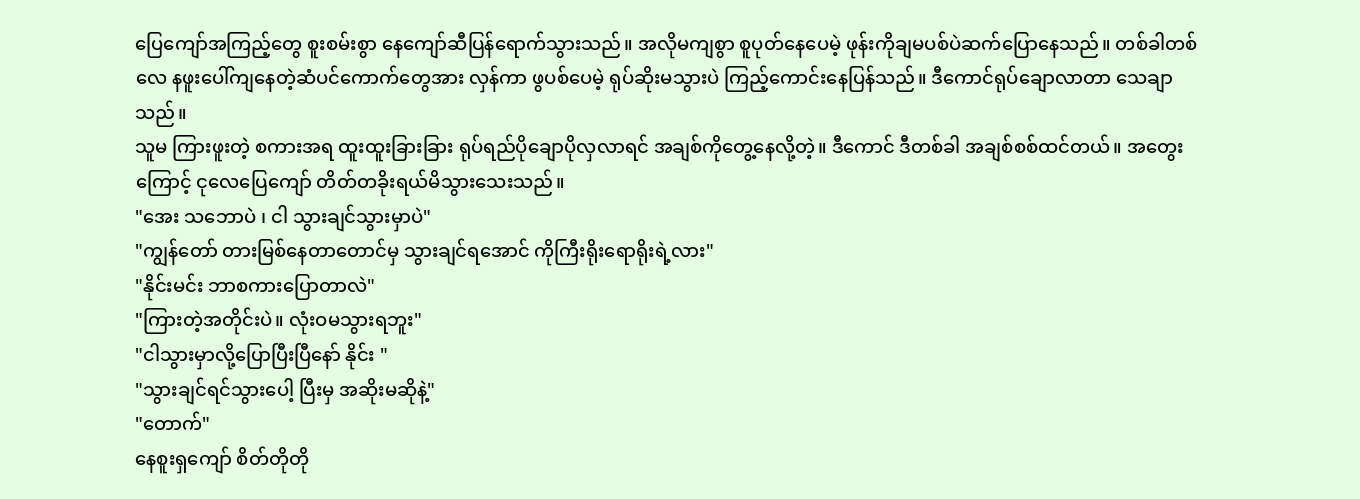ပြေကျော်အကြည့်တွေ စူးစမ်းစွာ နေကျော်ဆီပြန်ရောက်သွားသည်။ အလိုမကျစွာ စူပုတ်နေပေမဲ့ ဖုန်းကိုချမပစ်ပဲဆက်ပြောနေသည်။ တစ်ခါတစ်လေ နဖူးပေါ်ကျနေတဲ့ဆံပင်ကောက်တွေအား လှန်ကာ ဖွပစ်ပေမဲ့ ရုပ်ဆိုးမသွားပဲ ကြည့်ကောင်းနေပြန်သည်။ ဒီကောင်ရုပ်ချောလာတာ သေချာသည်။
သူမ ကြားဖူးတဲ့ စကားအရ ထူးထူးခြားခြား ရုပ်ရည်ပိုချောပိုလှလာရင် အချစ်ကိုတွေ့နေလို့တဲ့။ ဒီကောင် ဒီတစ်ခါ အချစ်စစ်ထင်တယ်။ အတွေးကြောင့် ငုလေပြေကျော် တိတ်တခိုးရယ်မိသွားသေးသည်။
"အေး သဘောပဲ ၊ ငါ သွားချင်သွားမှာပဲ"
"ကျွန်တော် တားမြစ်နေတာတောင်မှ သွားချင်ရအောင် ကိုကြီးရိုးရောရိုးရဲ့လား"
"နိုင်းမင်း ဘာစကားပြောတာလဲ"
"ကြားတဲ့အတိုင်းပဲ။ လုံးဝမသွားရဘူး"
"ငါသွားမှာလို့ပြောပြီးပြီနော် နိုင်း "
"သွားချင်ရင်သွားပေါ့ ပြီးမှ အဆိုးမဆိုနဲ့"
"တောက်"
နေစူးရှကျော် စိတ်တိုတို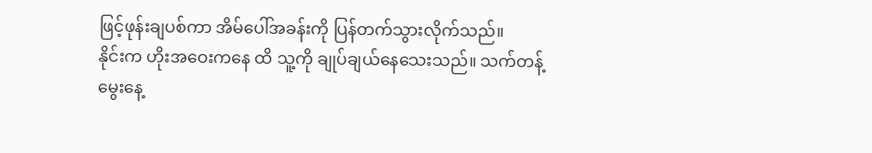ဖြင့်ဖုန်းချပစ်ကာ အိမ်ပေါ်အခန်းကို ပြန်တက်သွားလိုက်သည်။
နိုင်းက ဟိုးအဝေးကနေ ထိ သူ့ကို ချုပ်ချယ်နေသေးသည်။ သက်တန့်မွေးနေ့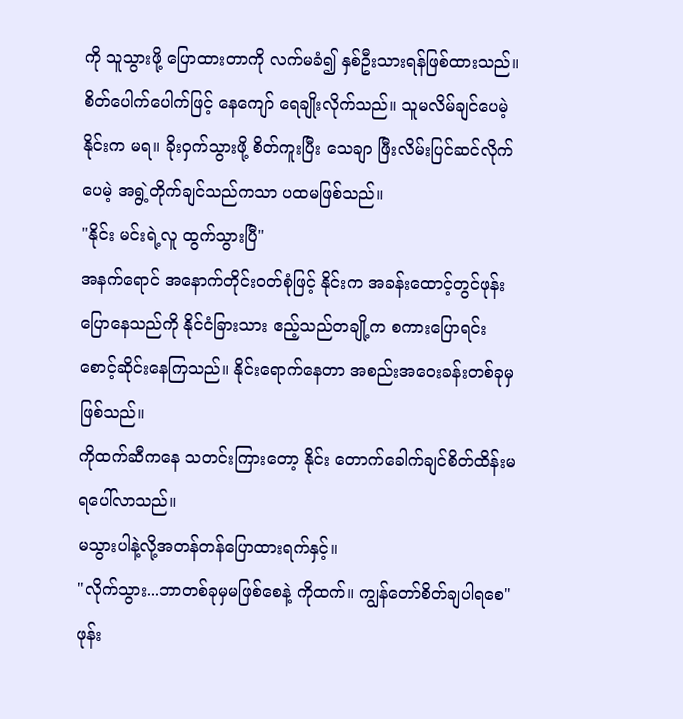ကို သူသွားဖို့ ပြောထားတာကို လက်မခံ၍ နှစ်ဦးသားရန်ဖြစ်ထားသည်။
စိတ်ပေါက်ပေါက်ဖြင့် နေကျော် ရေချိုးလိုက်သည်။ သူမလိမ်ချင်ပေမဲ့ နိုင်းက မရ။ ခိုးဝှက်သွားဖို့ စိတ်ကူးပြီး သေချာ ဖြီးလိမ်းပြင်ဆင်လိုက် ပေမဲ့ အရွဲ့တိုက်ချင်သည်ကသာ ပထမဖြစ်သည်။
"နိုင်း မင်းရဲ့လူ ထွက်သွားပြီ"
အနက်ရောင် အနောက်တိုင်းဝတ်စုံဖြင့် နိုင်းက အခန်းထောင့်တွင်ဖုန်းပြောနေသည်ကို နိုင်ငံခြားသား ဧည့်သည်တချို့က စကားပြောရင်း စောင့်ဆိုင်းနေကြသည်။ နိုင်းရောက်နေတာ အစည်းအဝေးခန်းတစ်ခုမှဖြစ်သည်။
ကိုထက်ဆီကနေ သတင်းကြားတော့ နိုင်း တောက်ခေါက်ချင်စိတ်ထိန်းမရပေါ်လာသည်။
မသွားပါနဲ့လို့အတန်တန်ပြောထားရက်နှင့်။
"လိုက်သွား...ဘာတစ်ခုမှမဖြစ်စေနဲ့ ကိုထက်။ ကျွန်တော်စိတ်ချပါရစေ"
ဖုန်း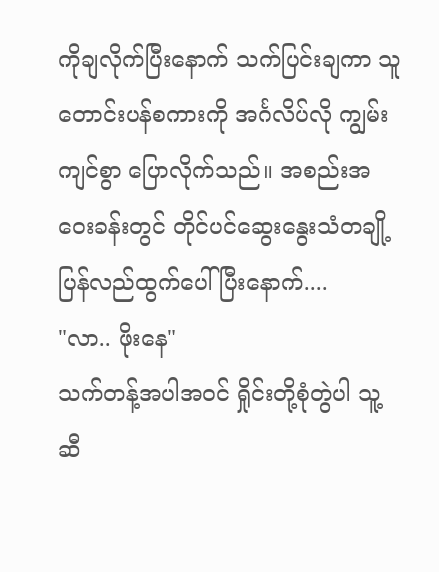ကိုချလိုက်ပြီးနောက် သက်ပြင်းချကာ သူတောင်းပန်စကားကို အင်္ဂလိပ်လို ကျွမ်းကျင်စွာ ပြောလိုက်သည်။ အစည်းအဝေးခန်းတွင် တိုင်ပင်ဆွေးနွေးသံတချို့ပြန်လည်ထွက်ပေါ်ပြီးနောက်....
"လာ.. ဖိုးနေ"
သက်တန့်အပါအဝင် ရှိုင်းတို့စုံတွဲပါ သူ့ဆီ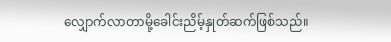လျှောက်လာတာမို့ခေါင်းညိမ့်နှုတ်ဆက်ဖြစ်သည်။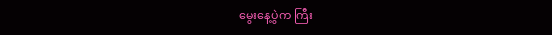မွေးနေ့ပွဲက ကြီး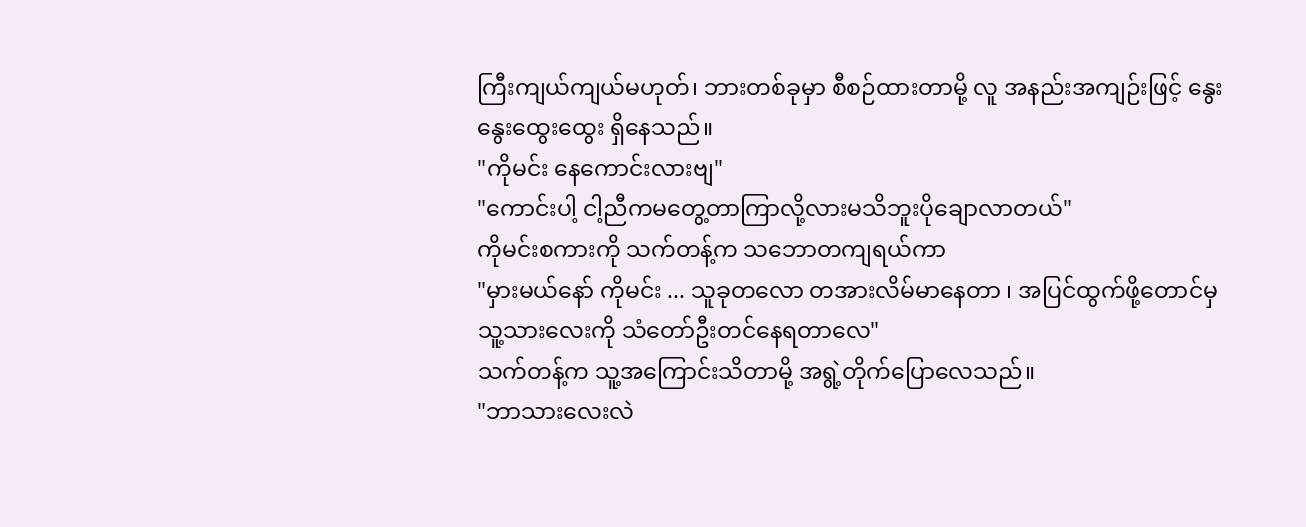ကြီးကျယ်ကျယ်မဟုတ်၊ ဘားတစ်ခုမှာ စီစဉ်ထားတာမို့ လူ အနည်းအကျဉ်းဖြင့် နွေးနွေးထွေးထွေး ရှိနေသည်။
"ကိုမင်း နေကောင်းလားဗျ"
"ကောင်းပါ့ ငါ့ညီကမတွေ့တာကြာလို့လားမသိဘူးပိုချောလာတယ်"
ကိုမင်းစကားကို သက်တန့်က သဘောတကျရယ်ကာ
"မှားမယ်နော် ကိုမင်း ... သူခုတလော တအားလိမ်မာနေတာ ၊ အပြင်ထွက်ဖို့တောင်မှ သူ့သားလေးကို သံတော်ဦးတင်နေရတာလေ"
သက်တန့်က သူ့အကြောင်းသိတာမို့ အရွဲ့တိုက်ပြောလေသည်။
"ဘာသားလေးလဲ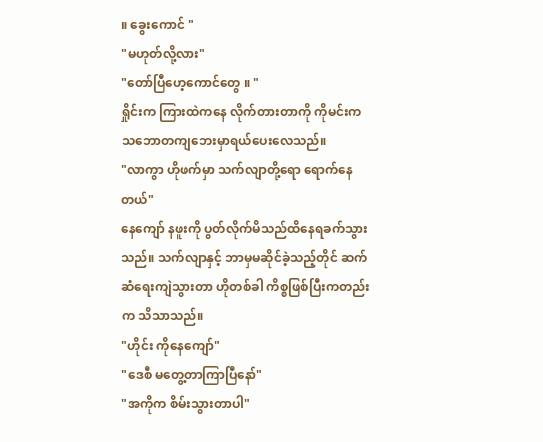။ ခွေးကောင် "
"မဟုတ်လို့လား"
"တော်ပြီဟေ့ကောင်တွေ ။ "
ရှိုင်းက ကြားထဲကနေ လိုက်တားတာကို ကိုမင်းက သဘောတကျဘေးမှာရယ်ပေးလေသည်။
"လာကွာ ဟိုဖက်မှာ သက်လျာတို့ရော ရောက်နေတယ်"
နေကျော် နဖူးကို ပွတ်လိုက်မိသည်ထိနေရခက်သွားသည်။ သက်လျာနှင့် ဘာမှမဆိုင်ခဲ့သည့်တိုင် ဆက်ဆံရေးကျဲသွားတာ ဟိုတစ်ခါ ကိစ္စဖြစ်ပြီးကတည်းက သိသာသည်။
"ဟိုင်း ကိုနေကျော်"
"ဒေစီ မတွေ့တာကြာပြီနော်"
"အကိုက စိမ်းသွားတာပါ"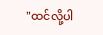"ထင်လို့ပါ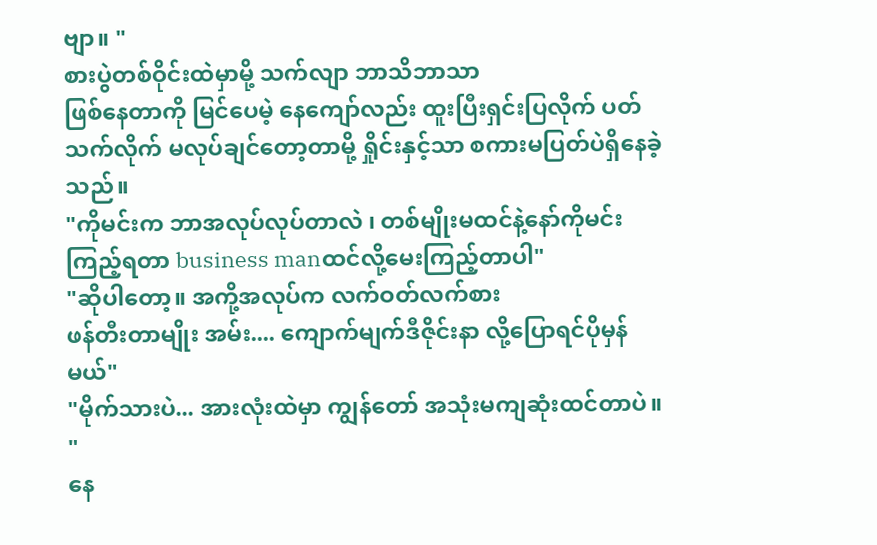ဗျာ။ "
စားပွဲတစ်ဝိုင်းထဲမှာမို့ သက်လျာ ဘာသိဘာသာ
ဖြစ်နေတာကို မြင်ပေမဲ့ နေကျော်လည်း ထူးပြီးရှင်းပြလိုက် ပတ်သက်လိုက် မလုပ်ချင်တော့တာမို့ ရှိုင်းနှင့်သာ စကားမပြတ်ပဲရှိနေခဲ့သည်။
"ကိုမင်းက ဘာအလုပ်လုပ်တာလဲ ၊ တစ်မျိုးမထင်နဲ့နော်ကိုမင်း ကြည့်ရတာ business manထင်လို့မေးကြည့်တာပါ"
"ဆိုပါတော့။ အကို့အလုပ်က လက်ဝတ်လက်စား
ဖန်တီးတာမျိုး အမ်း.... ကျောက်မျက်ဒီဇိုင်းနာ လို့ပြောရင်ပိုမှန်မယ်"
"မိုက်သားပဲ... အားလုံးထဲမှာ ကျွန်တော် အသုံးမကျဆုံးထင်တာပဲ။ "
နေ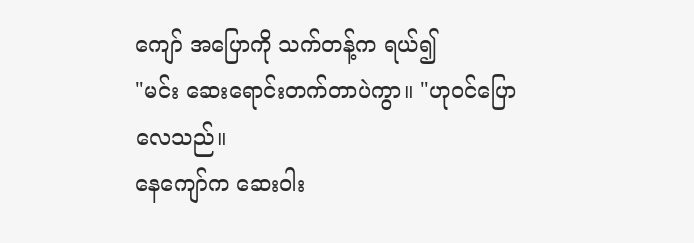ကျော် အပြောကို သက်တန့်က ရယ်၍
"မင်း ဆေးရောင်းတက်တာပဲကွာ။ "ဟုဝင်ပြောလေသည်။
နေကျော်က ဆေးဝါး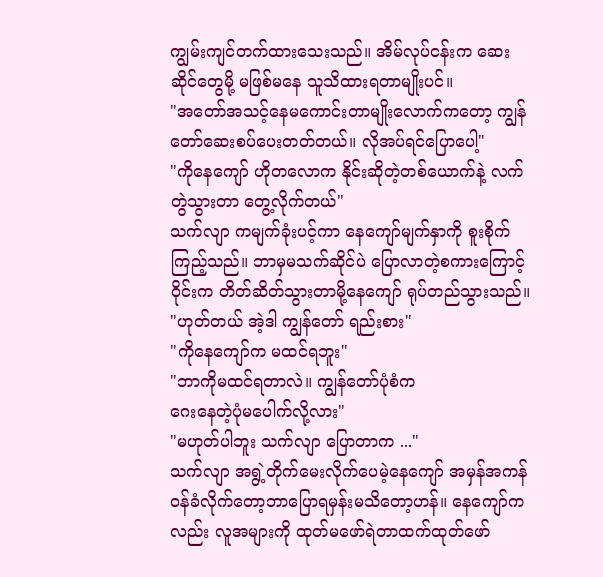ကျွမ်းကျင်တက်ထားသေးသည်။ အိမ်လုပ်ငန်းက ဆေးဆိုင်တွေမို့ မဖြစ်မနေ သူသိထားရတာမျိုးပင်။
"အတော်အသင့်နေမကောင်းတာမျိုးလောက်ကတော့ ကျွန်တော်ဆေးစပ်ပေးတတ်တယ်။ လိုအပ်ရင်ပြောပေါ့"
"ကိုနေကျော် ဟိုတလောက နိုင်းဆိုတဲ့တစ်ယောက်နဲ့ လက်တွဲသွားတာ တွေ့လိုက်တယ်"
သက်လျာ ကမျက်ခုံးပင့်ကာ နေကျော်မျက်နှာကို စူးစိုက်ကြည့်သည်။ ဘာမှမသက်ဆိုင်ပဲ ပြောလာတဲ့စကားကြောင့် ဝိုင်းက တိတ်ဆိတ်သွားတာမို့နေကျော် ရုပ်တည်သွားသည်။
"ဟုတ်တယ် အဲ့ဒါ ကျွန်တော် ရည်းစား"
"ကိုနေကျော်က မထင်ရဘူး"
"ဘာကိုမထင်ရတာလဲ။ ကျွန်တော်ပုံစံက
ဂေးနေတဲ့ပုံမပေါက်လို့လား"
"မဟုတ်ပါဘူး သက်လျာ ပြောတာက ..."
သက်လျာ အရွဲ့တိုက်မေးလိုက်ပေမဲ့နေကျော် အမှန်အကန်ဝန်ခံလိုက်တော့ဘာပြောရမှန်းမသိတော့ဟန်။ နေကျော်ကလည်း လူအများကို ထုတ်မဖော်ရဲတာထက်ထုတ်ဖော်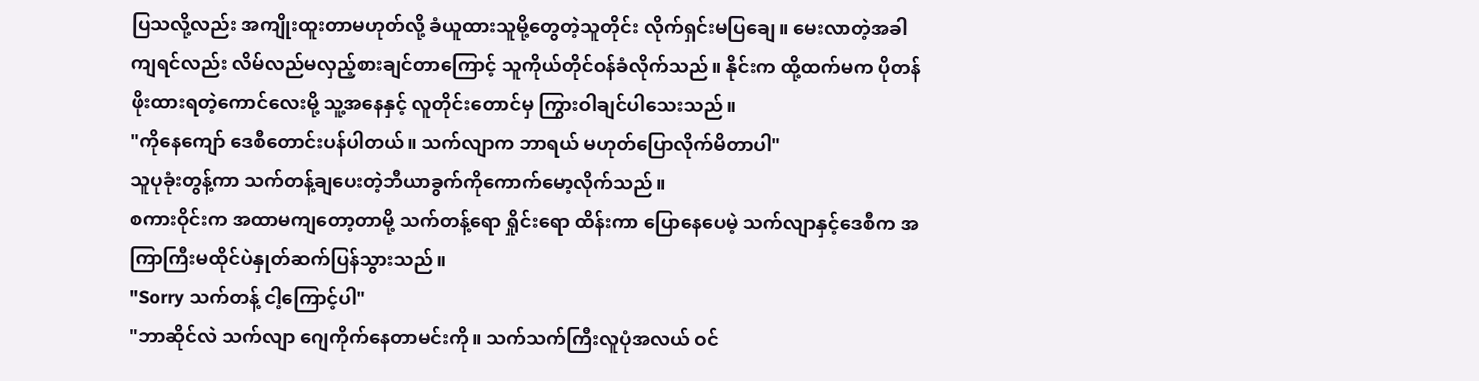ပြသလို့လည်း အကျိုးထူးတာမဟုတ်လို့ ခံယူထားသူမို့တွေတဲ့သူတိုင်း လိုက်ရှင်းမပြချေ။ မေးလာတဲ့အခါကျရင်လည်း လိမ်လည်မလှည့်စားချင်တာကြောင့် သူကိုယ်တိုင်ဝန်ခံလိုက်သည်။ နိုင်းက ထို့ထက်မက ပိုတန်ဖိုးထားရတဲ့ကောင်လေးမို့ သူ့အနေနှင့် လူတိုင်းတောင်မှ ကြွားဝါချင်ပါသေးသည်။
"ကိုနေကျော် ဒေစီတောင်းပန်ပါတယ်။ သက်လျာက ဘာရယ် မဟုတ်ပြောလိုက်မိတာပါ"
သူပုခုံးတွန့်ကာ သက်တန့်ချပေးတဲ့ဘီယာခွက်ကိုကောက်မော့လိုက်သည်။
စကားဝိုင်းက အထာမကျတော့တာမို့ သက်တန့်ရော ရှိုင်းရော ထိန်းကာ ပြောနေပေမဲ့ သက်လျာနှင့်ဒေစီက အကြာကြီးမထိုင်ပဲနှုတ်ဆက်ပြန်သွားသည်။
"Sorry သက်တန့် ငါ့ကြောင့်ပါ"
"ဘာဆိုင်လဲ သက်လျာ ဂျေကိုက်နေတာမင်းကို။ သက်သက်ကြီးလူပုံအလယ် ဝင်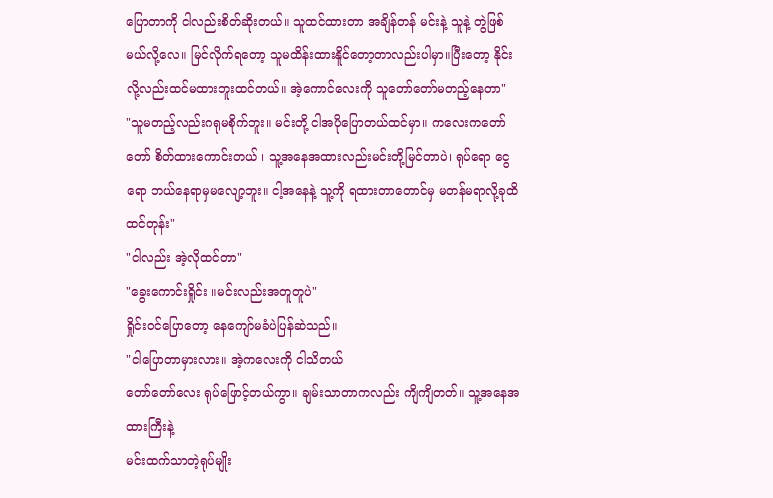ပြောတာကို ငါလည်းစိတ်ဆိုးတယ်။ သူထင်ထားတာ အချိန်တန် မင်းနဲ့ သူနဲ့ တွဲဖြစ်မယ်လို့လေ။ မြင်လိုက်ရတော့ သူမထိန်းထားနိူင်တော့တာလည်းပါမှာ။ပြီးတော့ နိုင်းလို့လည်းထင်မထားဘူးထင်တယ်။ အဲ့ကောင်လေးကို သူတော်တော်မတည့်နေတာ"
"သူမတည့်လည်းဂရုမစိုက်ဘူး။ မင်းတို့ ငါအပိုပြောတယ်ထင်မှာ။ ကလေးကတော်တော် စိတ်ထားကောင်းတယ် ၊ သူ့အနေအထားလည်းမင်းတို့မြင်တာပဲ၊ ရုပ်ရော ငွေရော ဘယ်နေရာမှမလျော့ဘူး။ ငါ့အနေနဲ့ သူ့ကို ရထားတာတောင်မှ မတန်မရာလို့ခုထိထင်တုန်း"
"ငါလည်း အဲ့လိုထင်တာ"
"ခွေးကောင်းရှိုင်း ။မင်းလည်းအတူတူပဲ"
ရှိုင်းဝင်ပြောတော့ နေကျော်မခံပဲပြန်ဆဲသည်။
"ငါပြောတာမှားလား။ အဲ့ကလေးကို ငါသိတယ်
တော်တော်လေး ရုပ်ဖြောင့်တယ်ကွာ။ ချမ်းသာတာကလည်း ကျိကျိတတ်။ သူ့အနေအထားကြီးနဲ့
မင်းထက်သာတဲ့ရုပ်မျိုး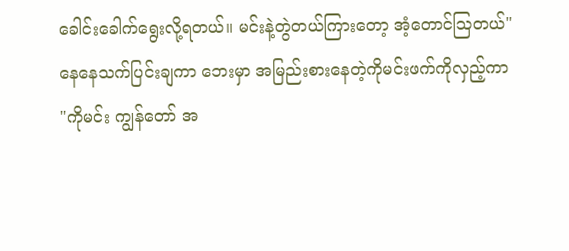ခေါင်းခေါက်ရွေးလို့ရတယ်။ မင်းနဲ့တွဲတယ်ကြားတော့ အံ့တောင်ဩတယ်"
နေနေသက်ပြင်းချကာ ဘေးမှာ အမြည်းစားနေတဲ့ကိုမင်းဖက်ကိုလှည့်ကာ
"ကိုမင်း ကျွန်တော် အ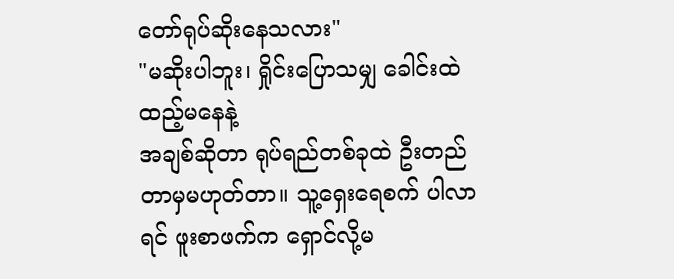တော်ရုပ်ဆိုးနေသလား"
"မဆိုးပါဘူး၊ ရှိုင်းပြောသမျှ ခေါင်းထဲထည့်မနေနဲ့
အချစ်ဆိုတာ ရုပ်ရည်တစ်ခုထဲ ဦးတည်တာမှမဟုတ်တာ။ သူ့ရှေးရေစက် ပါလာရင် ဖူးစာဖက်က ရှောင်လို့မ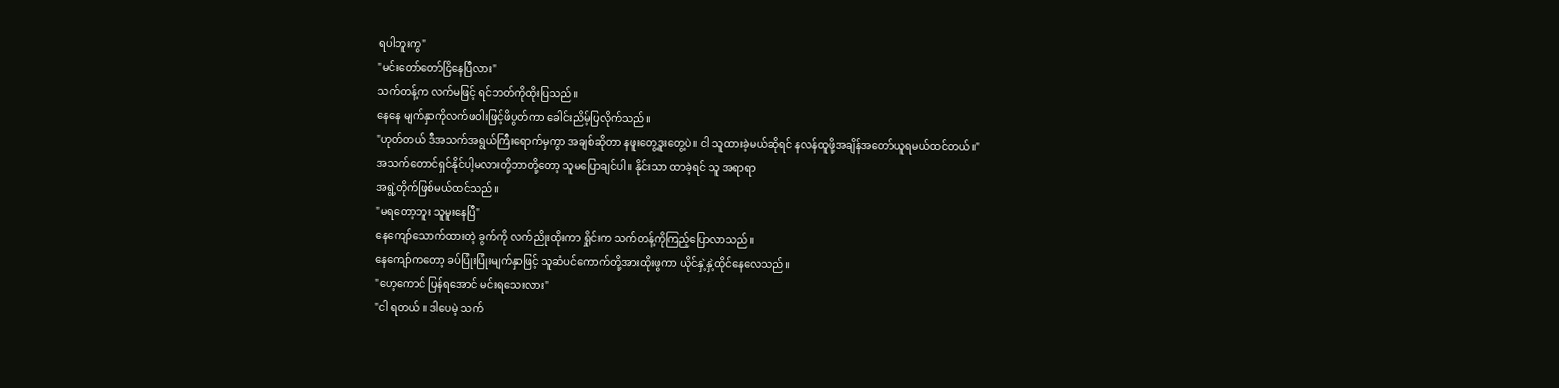ရပါဘူးကွ"
"မင်းတော်တော်ငြိနေပြီလား"
သက်တန့်က လက်မဖြင့် ရင်ဘတ်ကိုထိုးပြသည်။
နေနေ မျက်နှာကိုလက်ဖဝါးဖြင့်ဖိပွတ်ကာ ခေါင်းညိမ့်ပြလိုက်သည်။
"ဟုတ်တယ် ဒီအသက်အရွယ်ကြီးရောက်မှကွာ အချစ်ဆိုတာ နဖူးတွေ့ဒူးတွေ့ပဲ။ ငါ သူထားခဲ့မယ်ဆိုရင် နလန်ထူဖို့အချိန်အတော်ယူရမယ်ထင်တယ်။"
အသက်တောင်ရှင်နိုင်ပါ့မလားတို့ဘာတို့တော့ သူမပြောချင်ပါ။ နိုင်းသာ ထာခဲ့ရင် သူ အရာရာ
အရွဲ့တိုက်ဖြစ်မယ်ထင်သည်။
"မရတော့ဘူး သူမူးနေပြီ"
နေကျော်သောက်ထားတဲ့ ခွက်ကို လက်ညိုးထိုးကာ ရှိုင်းက သက်တန့်ကိုကြည့်ပြောလာသည်။
နေကျော်ကတော့ ခပ်ပြုံးပြုံးမျက်နှာဖြင့် သူဆံပင်ကောက်တို့အားထိုးဖွကာ ယိုင်နှဲ့နှဲ့ထိုင်နေလေသည်။
"ဟေ့ကောင် ပြန်ရအောင် မင်းရသေးလား"
"ငါ ရတယ် ။ ဒါပေမဲ့ သက်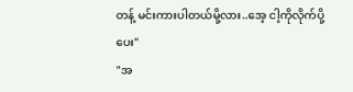တန့် မင်းကားပါတယ်မို့လား..အေ့ ငါ့ကိုလိုက်ပို့ပေး"
"အ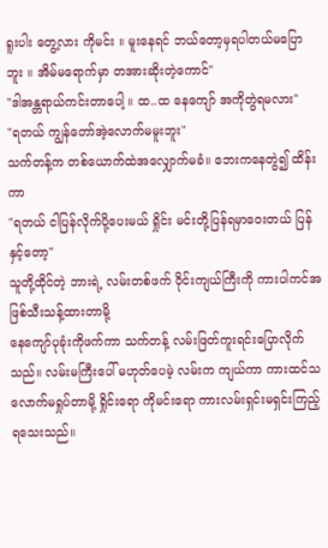ရူးပါး တွေ့လား ကိုမင်း ။ မူးနေရင် ဘယ်တော့မှရပါတယ်မပြောဘူး ။ အိမ်မရောက်မှာ တအားဆိုးတဲ့ကောင်"
"ဒါအန္တရာယ်ကင်းတာပေါ့ ။ ထ..ထ နေကျော် အကိုတွဲရမလား"
"ရတယ် ကျွန်တော်အဲ့လောက်မမူးဘူး"
သက်တန့်က တစ်ယောက်ထဲအလျှောက်မခံ။ ဘေးကနေတွဲ၍ ထိန်းကာ
"ရတယ် ငါပြန်လိုက်ပို့ပေးမယ် ရှိုင်း မင်းတို့ပြန်ရမှာဝေးတယ် ပြန်နှင့်တော့"
သူတို့ထိုင်တဲ့ ဘားရဲ့ လမ်းတစ်ဖက် ဝိုင်းကျယ်ကြီးကို ကားပါကင်အဖြစ်သီးသန့်ထားတာမို့
နေကျော်ပုခုံးကိုဖက်ကာ သက်တန့် လမ်းဖြတ်ကူးရင်းပြောလိုက်သည်။ လမ်းမကြီးပေါ် မဟုတ်ပေမဲ့ လမ်းက ကျယ်ကာ ကားထင်သလောက်မရှုပ်တာမို့ ရှိုင်းရော ကိုမင်းရော ကားလမ်းရှင်းမရှင်းကြည့်ရသေးသည်။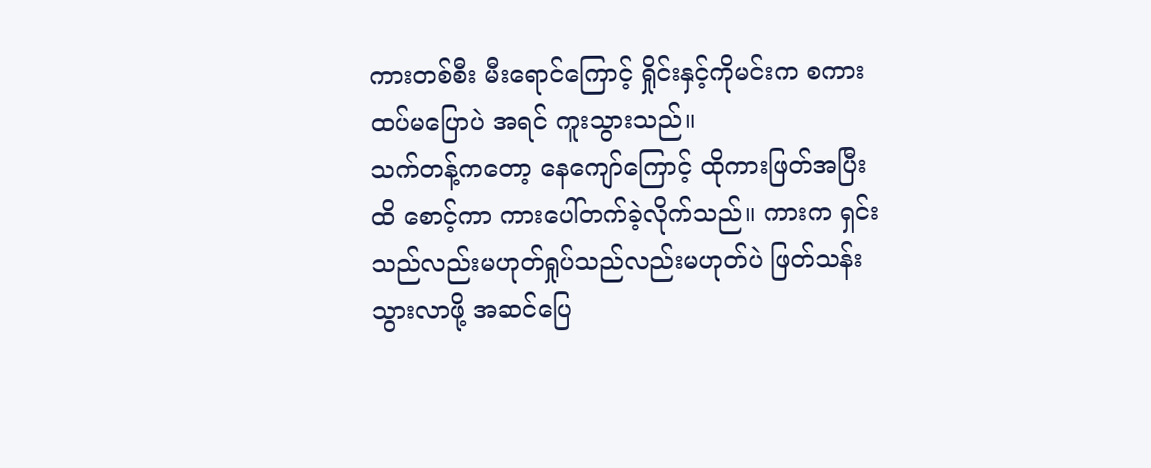ကားတစ်စီး မီးရောင်ကြောင့် ရှိုင်းနှင့်ကိုမင်းက စကားထပ်မပြောပဲ အရင် ကူးသွားသည်။
သက်တန့်ကတော့ နေကျော်ကြောင့် ထိုကားဖြတ်အပြီးထိ စောင့်ကာ ကားပေါ်တက်ခဲ့လိုက်သည်။ ကားက ရှင်းသည်လည်းမဟုတ်ရှုပ်သည်လည်းမဟုတ်ပဲ ဖြတ်သန်းသွားလာဖို့ အဆင်ပြေ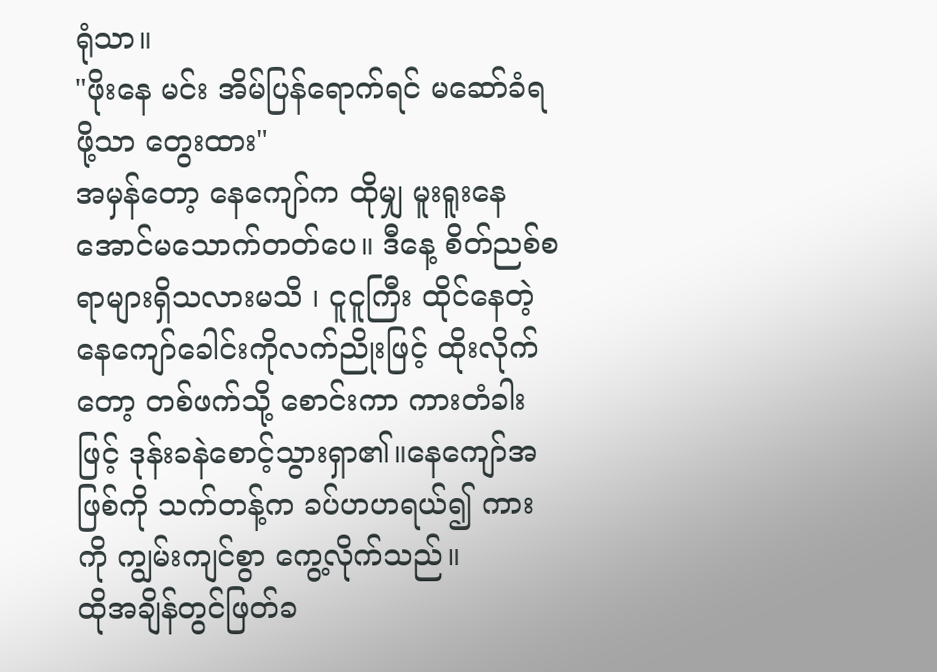ရုံသာ။
"ဖိုးနေ မင်း အိမ်ပြန်ရောက်ရင် မဆော်ခံရဖို့သာ တွေးထား"
အမှန်တော့ နေကျော်က ထိုမျှ မူးရူးနေအောင်မသောက်တတ်ပေ။ ဒီနေ့ စိတ်ညစ်စရာများရှိသလားမသိ ၊ ငူငူကြီး ထိုင်နေတဲ့ နေကျော်ခေါင်းကိုလက်ညိုးဖြင့် ထိုးလိုက်တော့ တစ်ဖက်သို့ စောင်းကာ ကားတံခါးဖြင့် ဒုန်းခနဲစောင့်သွားရှာ၏။နေကျော်အဖြစ်ကို သက်တန့်က ခပ်ဟဟရယ်၍ ကား ကို ကျွမ်းကျင်စွာ ကွေ့လိုက်သည်။
ထိုအချိန်တွင်ဖြတ်ခ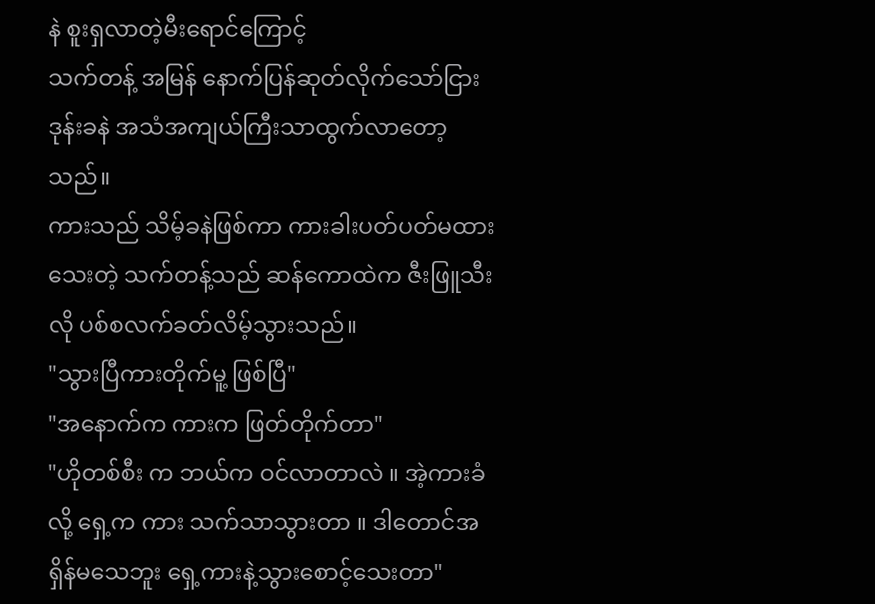နဲ စူးရှလာတဲ့မီးရောင်ကြောင့်
သက်တန့် အမြန် နောက်ပြန်ဆုတ်လိုက်သော်ငြား
ဒုန်းခနဲ အသံအကျယ်ကြီးသာထွက်လာတော့သည်။
ကားသည် သိမ့်ခနဲဖြစ်ကာ ကားခါးပတ်ပတ်မထားသေးတဲ့ သက်တန့်သည် ဆန်ကောထဲက ဇီးဖြူသီးလို ပစ်စလက်ခတ်လိမ့်သွားသည်။
"သွားပြီကားတိုက်မူ့ ဖြစ်ပြီ"
"အနောက်က ကားက ဖြတ်တိုက်တာ"
"ဟိုတစ်စီး က ဘယ်က ဝင်လာတာလဲ ။ အဲ့ကားခံလို့ ရှေ့က ကား သက်သာသွားတာ ။ ဒါတောင်အရှိန်မသေဘူး ရှေ့ကားနဲ့သွားစောင့်သေးတာ"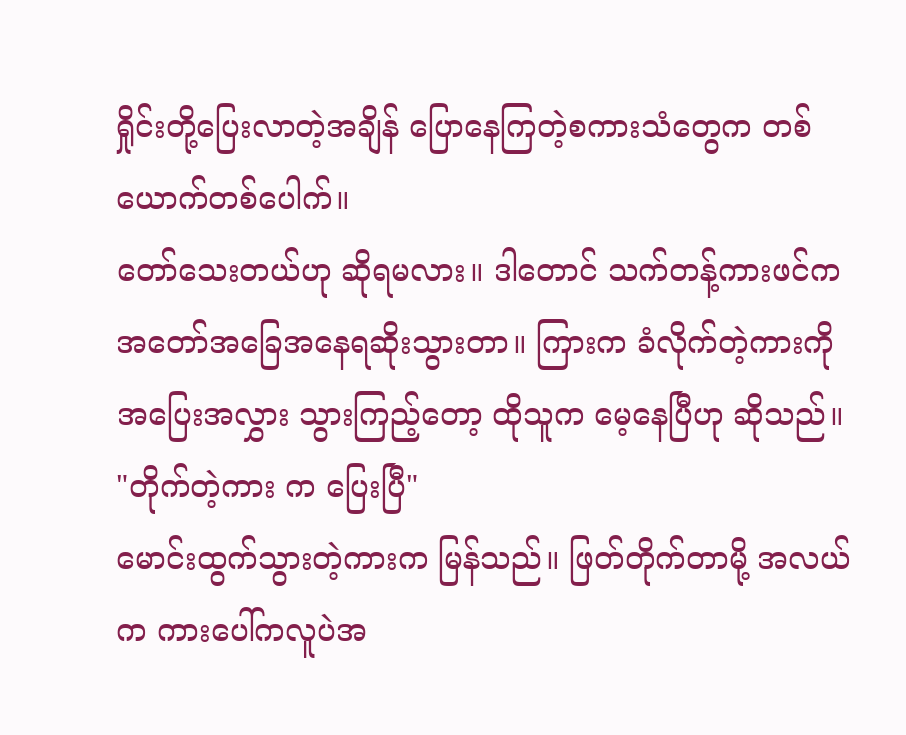ရှိုင်းတို့ပြေးလာတဲ့အချိန် ပြောနေကြတဲ့စကားသံတွေက တစ်ယောက်တစ်ပေါက်။
တော်သေးတယ်ဟု ဆိုရမလား။ ဒါတောင် သက်တန့်ကားဖင်က အတော်အခြေအနေရဆိုးသွားတာ။ ကြားက ခံလိုက်တဲ့ကားကို အပြေးအလွှား သွားကြည့်တော့ ထိုသူက မေ့နေပြီဟု ဆိုသည်။
"တိုက်တဲ့ကား က ပြေးပြီ"
မောင်းထွက်သွားတဲ့ကားက မြန်သည်။ ဖြတ်တိုက်တာမို့ အလယ်က ကားပေါ်ကလူပဲအ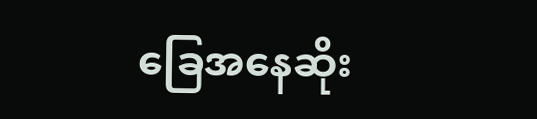ခြေအနေဆိုး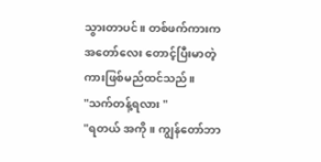သွားတာပင်။ တစ်ဖက်ကားက အတော်လေး တောင့်ပြီးမာတဲ့ ကားဖြစ်မည်ထင်သည်။
"သက်တန့်ရလား "
"ရတယ် အကို ။ ကျွန်တော်ဘာ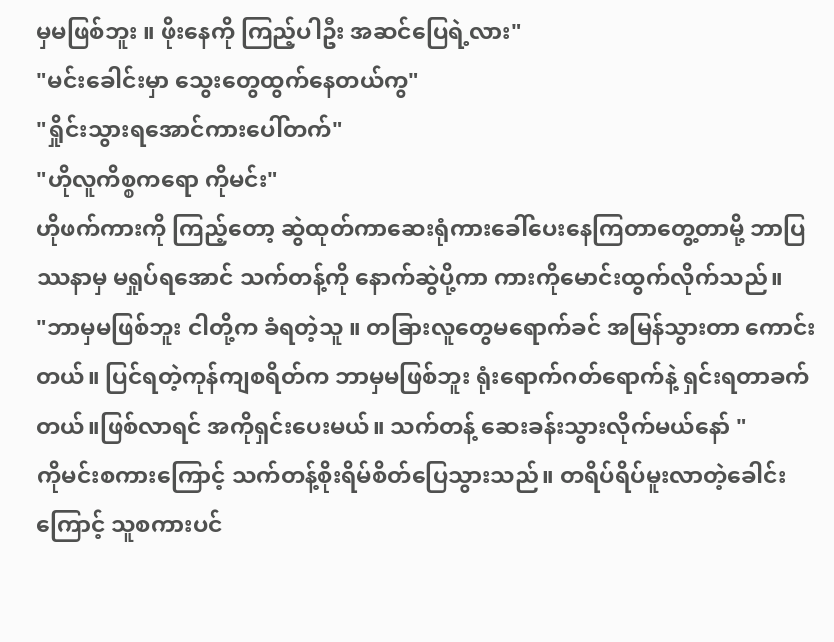မှမဖြစ်ဘူး ။ ဖိုးနေကို ကြည့်ပါဦး အဆင်ပြေရဲ့လား"
"မင်းခေါင်းမှာ သွေးတွေထွက်နေတယ်ကွ"
"ရှိုင်းသွားရအောင်ကားပေါ်တက်"
"ဟိုလူကိစ္စကရော ကိုမင်း"
ဟိုဖက်ကားကို ကြည့်တော့ ဆွဲထုတ်ကာဆေးရုံကားခေါ်ပေးနေကြတာတွေ့တာမို့ ဘာပြဿနာမှ မရှုပ်ရအောင် သက်တန့်ကို နောက်ဆွဲပို့ကာ ကားကိုမောင်းထွက်လိုက်သည်။
"ဘာမှမဖြစ်ဘူး ငါတို့က ခံရတဲ့သူ ။ တခြားလူတွေမရောက်ခင် အမြန်သွားတာ ကောင်းတယ်။ ပြင်ရတဲ့ကုန်ကျစရိတ်က ဘာမှမဖြစ်ဘူး ရုံးရောက်ဂတ်ရောက်နဲ့ ရှင်းရတာခက်တယ်။ဖြစ်လာရင် အကိုရှင်းပေးမယ်။ သက်တန့် ဆေးခန်းသွားလိုက်မယ်နော် "
ကိုမင်းစကားကြောင့် သက်တန့်စိုးရိမ်စိတ်ပြေသွားသည်။ တရိပ်ရိပ်မူးလာတဲ့ခေါင်းကြောင့် သူစကားပင်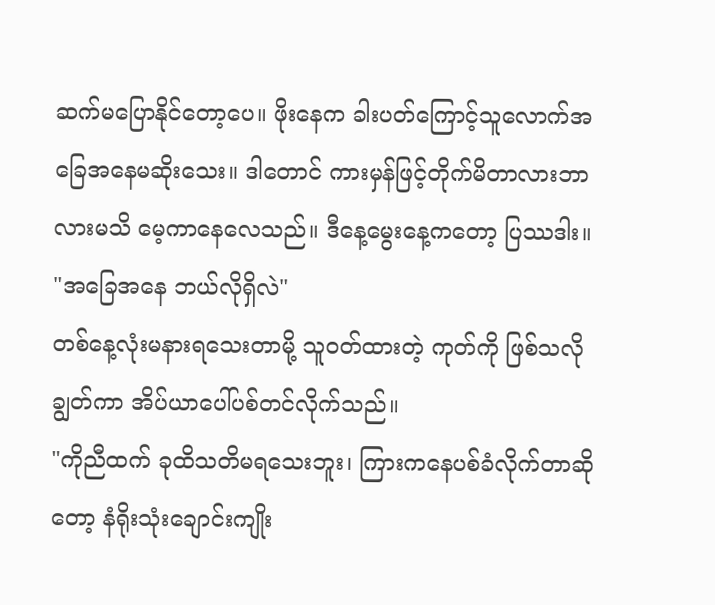ဆက်မပြောနိုင်တော့ပေ။ ဖိုးနေက ခါးပတ်ကြောင့်သူလောက်အခြေအနေမဆိုးသေး။ ဒါတောင် ကားမှန်ဖြင့်တိုက်မိတာလားဘာလားမသိ မေ့ကာနေလေသည်။ ဒီနေ့မွေးနေ့ကတော့ ပြဿဒါး။
"အခြေအနေ ဘယ်လိုရှိလဲ"
တစ်နေ့လုံးမနားရသေးတာမို့ သူဝတ်ထားတဲ့ ကုတ်ကို ဖြစ်သလိုချွတ်ကာ အိပ်ယာပေါ်ပစ်တင်လိုက်သည်။
"ကိုညီထက် ခုထိသတိမရသေးဘူး၊ ကြားကနေပစ်ခံလိုက်တာဆိုတော့ နံရိုးသုံးချောင်းကျိုး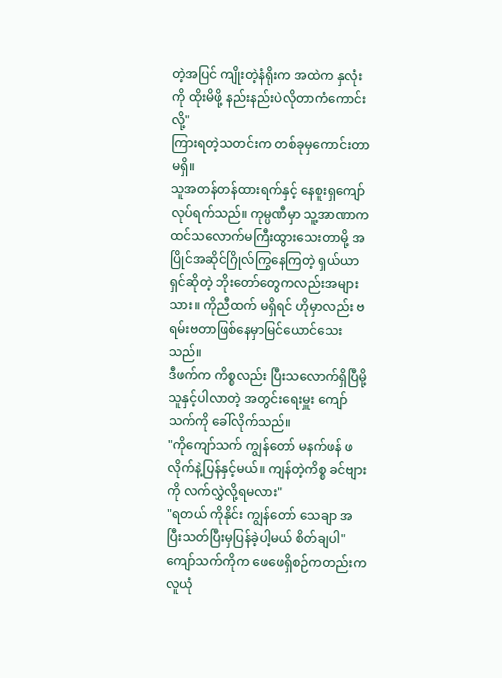တဲ့အပြင် ကျိုးတဲ့နံရိုးက အထဲက နှလုံးကို ထိုးမိဖို့ နည်းနည်းပဲလိုတာကံကောင်းလို့"
ကြားရတဲ့သတင်းက တစ်ခုမှကောင်းတာမရှိ။
သူအတန်တန်ထားရက်နှင့် နေစူးရှကျော် လုပ်ရက်သည်။ ကုမ္ပဏီမှာ သူ့အာဏာက ထင်သလောက်မကြီးထွားသေးတာမို့ အပြိုင်အဆိုင်ဂြိုလ်ကြွနေကြတဲ့ ရှယ်ယာရှင်ဆိုတဲ့ ဘိုးတော်တွေကလည်းအများသား။ ကိုညီထက် မရှိရင် ဟိုမှာလည်း ဗရမ်းဗတာဖြစ်နေမှာမြင်ယောင်သေးသည်။
ဒီဖက်က ကိစ္စလည်း ပြီးသလောက်ရှိပြီမို့ သူနှင့်ပါလာတဲ့ အတွင်းရေးမှူး ကျော်သက်ကို ခေါ်လိုက်သည်။
"ကိုကျော်သက် ကျွန်တော် မနက်ဖန် ဖလိုက်နဲ့ပြန်နှင့်မယ်။ ကျန်တဲ့ကိစ္စ ခင်ဗျားကို လက်လွှဲလို့ရမလား"
"ရတယ် ကိုနိုင်း ကျွန်တော် သေချာ အပြီးသတ်ပြီးမှပြန်ခဲ့ပါ့မယ် စိတ်ချပါ"
ကျော်သက်ကိုက ဖေဖေရှိစဉ်ကတည်းက လူယုံ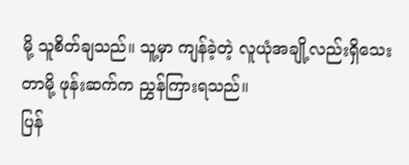မို့ သူစိတ်ချသည်။ သူ့မှာ ကျန်ခဲ့တဲ့ လူယုံအချို့လည်းရှိသေးတာမို့ ဖုန်းဆက်က ညွှန်ကြားရသည်။
ပြန်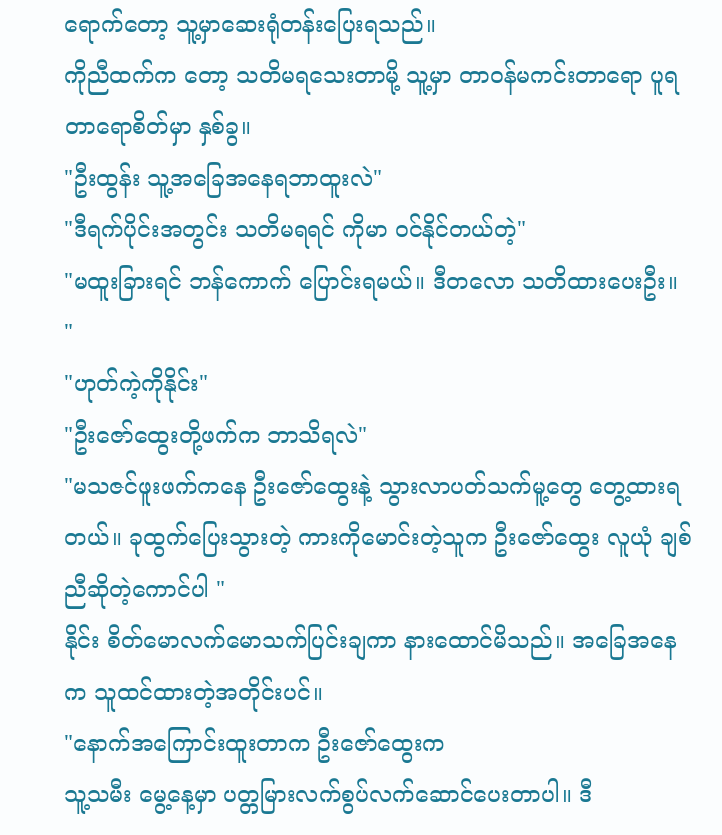ရောက်တော့ သူ့မှာဆေးရုံတန်းပြေးရသည်။
ကိုညီထက်က တော့ သတိမရသေးတာမို့ သူ့မှာ တာဝန်မကင်းတာရော ပူရတာရောစိတ်မှာ နှစ်ခွ။
"ဦးထွန်း သူ့အခြေအနေရဘာထူးလဲ"
"ဒီရက်ပိုင်းအတွင်း သတိမရရင် ကိုမာ ဝင်နိုင်တယ်တဲ့"
"မထူးခြားရင် ဘန်ကောက် ပြောင်းရမယ်။ ဒီတလော သတိထားပေးဦး။ "
"ဟုတ်ကဲ့ကိုနိုင်း"
"ဦးဇော်ထွေးတို့ဖက်က ဘာသိရလဲ"
"မသဇင်ဖူးဖက်ကနေ ဦးဇော်ထွေးနဲ့ သွားလာပတ်သက်မူ့တွေ တွေ့ထားရတယ်။ ခုထွက်ပြေးသွားတဲ့ ကားကိုမောင်းတဲ့သူက ဦးဇော်ထွေး လူယုံ ချစ်ညီဆိုတဲ့ကောင်ပါ "
နိုင်း စိတ်မောလက်မောသက်ပြင်းချကာ နားထောင်မိသည်။ အခြေအနေက သူထင်ထားတဲ့အတိုင်းပင်။
"နောက်အကြောင်းထူးတာက ဦးဇော်ထွေးက
သူ့သမီး မွေ့နေ့မှာ ပတ္တမြားလက်စွပ်လက်ဆောင်ပေးတာပါ။ ဒီ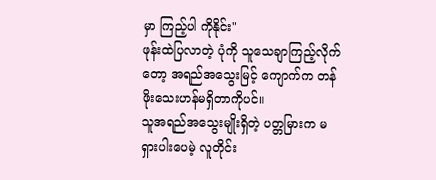မှာ ကြည့်ပါ ကိုနိုင်း"
ဖုန်းထဲပြလာတဲ့ ပုံကို သူသေချာကြည့်လိုက်တော့ အရည်အသွေးမြင့် ကျောက်က တန်ဖိုးသေးဟန်မရှိတာကိုပင်။
သူအရည်အသွေးမျိုးရှိတဲ့ ပတ္တမြားက မရှားပါးပေမဲ့ လူတိုင်း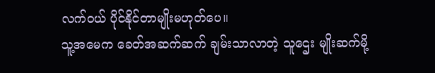လက်ဝယ် ပိုင်နိုင်တာမျိုးမဟုတ်ပေ။
သူ့အမေက ခေတ်အဆက်ဆက် ချမ်းသာလာတဲ့ သူဌေး မျိုးဆက်မို့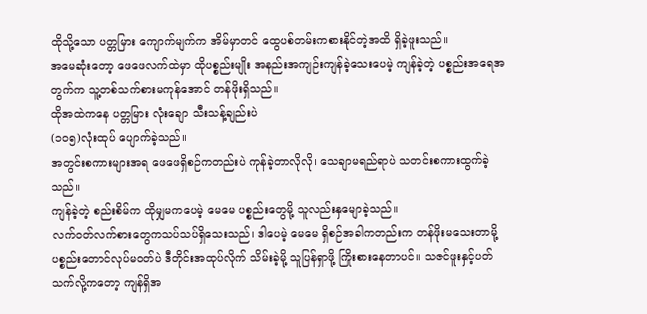ထိုသို့သော ပတ္တမြား ကျောက်မျက်က အိမ်မှာတင် ထွေပစ်တမ်းကစားနိုင်တဲ့အထိ ရှိခဲ့ဖူးသည်။
အမေဆုံးတော့ ဖေဖေလက်ထဲမှာ ထိုပစ္စည်းမျိုး အနည်းအကျဉ်းကျန်ခဲ့သေးပေမဲ့ ကျန်ခဲ့တဲ့ ပစ္စည်းအရေအတွက်က သူ့တစ်သက်စားမကုန်အောင် တန်ဖိုးရှိသည်။
ထိုအထဲကနေ ပတ္တမြား လုံးချော သီးသန့်ချည်းပဲ
(၁၀၅)လုံးထုပ် ပျောက်ခဲ့သည်။
အတွင်းစကားများအရ ဖေဖေရှိစဉ်ကတည်းပဲ ကုန်ခဲ့တာလိုလို၊ သေချာမရည်ရာပဲ သတင်းစကားထွက်ခဲ့သည်။
ကျန်ခဲ့တဲ့ စည်းစိမ်က ထိုမျှမကပေမဲ့ မေမေ ပစ္စည်းတွေမို့ သူလည်းနှမျောခဲ့သည်။
လက်ဝတ်လက်စားတွေကသပ်သပ်ရှိသေးသည်၊ ဒါပေမဲ့ မေမေ ရှိစဉ်အခါကတည်းက တန်ဖိုးမသေးတာမို့ ပစ္စည်းတောင်လုပ်မဝတ်ပဲ ဒီတိုင်းအထုပ်လိုက် သိမ်းခဲ့မို့ သူပြန်ရှာဖို့ ကြိုးစားနေတာပင်။ သဇင်ဖူးနှင့်ပတ်သက်လို့ကတော့ ကျန်ရှိအ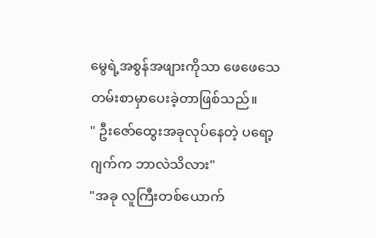မွေရဲ့အစွန်အဖျားကိုသာ ဖေဖေသေတမ်းစာမှာပေးခဲ့တာဖြစ်သည်။
" ဦးဇော်ထွေးအခုလုပ်နေတဲ့ ပရော့ဂျက်က ဘာလဲသိလား"
"အခု လူကြီးတစ်ယောက်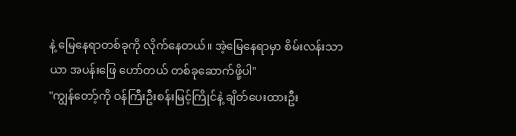နဲ့ မြေနေရာတစ်ခုကို လိုက်နေတယ်။ အဲ့မြေနေရာမှာ စိမ်းလန်းသာယာ အပန်းဖြေ ဟော်တယ် တစ်ခုဆောက်ဖို့ပါ"
"ကျွန်တော့်ကို ဝန်ကြီးဦးစန်းမြင့်ကြိုင်နဲ့ ချိတ်ပေးထားဦး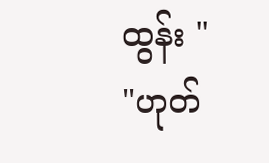ထွန်း "
"ဟုတ်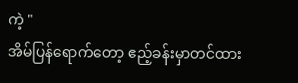ကဲ့ "
အိမ်ပြန်ရောက်တော့ ဧည့်ခန်းမှာတင်ထား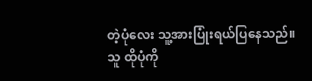တဲ့ပုံလေး သူ့အားပြုံးရယ်ပြနေသည်။
သူ ထိုပုံကို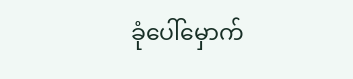ခုံပေါ်မှောက်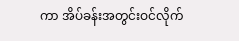ကာ အိပ်ခန်းအတွင်းဝင်လိုက်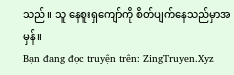သည်။ သူ နေစူးရှကျော်ကို စိတ်ပျက်နေသည်မှာအမှန်။
Bạn đang đọc truyện trên: ZingTruyen.Xyz